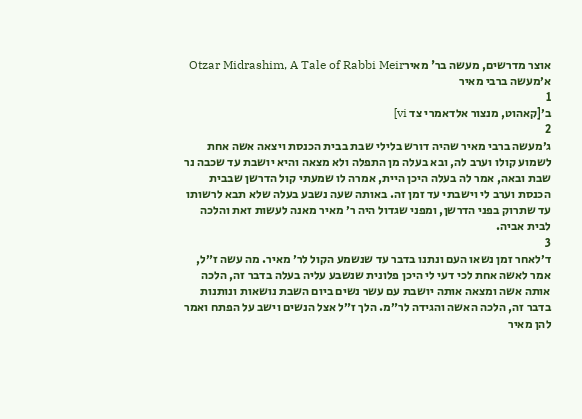אוצר מדרשים, מעשה בר' מאירOtzar Midrashim, A Tale of Rabbi Meir
א׳מעשה ברבי מאיר
1
ב׳[קאהוט, מנצור אלדאמרי צד vi]
2
ג׳מעשה ברבי מאיר שהיה דורש בלילי שבת בבית הכנסת ויצאה אשה אחת לשמוע קולו וערב לה, ובא בעלה מן התפלה ולא מצאה והיא יושבת עד שכבה נר שבת ובאה, אמר לה בעלה היכן היית, אמרה לו שמעתי קול הדרשן שבבית הכנסת וערב לי וישבתי עד זמן זה. באותה שעה נשבע בעלה שלא תבא לרשותו עד שתרוק בפני הדרשן, ומפני שגדול היה ר׳ מאיר מאנה לעשות זאת והלכה לבית אביה.
3
ד׳לאחר זמן נשאו העם ונתנו בדבר עד שנשמע הקול לר׳ מאיר. מה עשה ז״ל, אמר לאשה אחת לכי דעי לי היכן פלונית שנשבע עליה בעלה בדבר זה, הלכה אותה אשה ומצאה אותה יושבת עם עשר נשים ביום השבת נושאות ונותנות בדבר זה, הלכה האשה והגידה לר״מ. הלך ז״ל אצל הנשים וישב על הפתח ואמר להן מאיר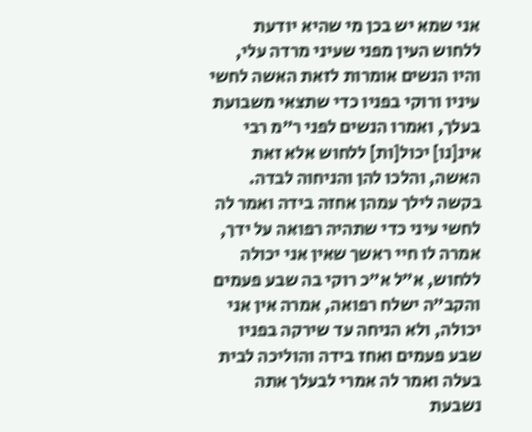אני שמא יש בכן מי שהיא יודעת ללחוש העין מפני שעיני מרדה עלי, והיו הנשים אומרות לזאת האשה לחשי עיניו ורוקי בפניו כדי שתצאי משבועת בעלך, ואמרו הנשים לפני ר״מ רבי אינ[נו] יכול[ות] ללחוש אלא זאת האשה, והלכו להן והניחוה לבדה. בקשה לילך עמהן אחזה בידה ואמר לה לחשי עיני כדי שתהיה רפואה על ידך, אמרה לו חיי ראשך שאין אני יכולה ללחוש, א״ל א״כ רוקי בה שבע פעמים והקב״ה ישלח רפואה, אמרה אין אני יכולה, ולא הניחה עד שירקה בפניו שבע פעמים ואחז בידה והוליכה לבית בעלה ואמר לה אמרי לבעלך אתה נשבעת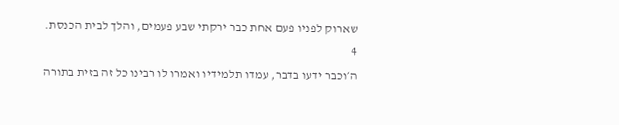שארוק לפניו פעם אחת כבר ירקתי שבע פעמים, והלך לבית הכנסת.
4
ה׳וכבר ידעו בדבר, עמדו תלמידיו ואמרו לו רבינו כל זה בזית בתורה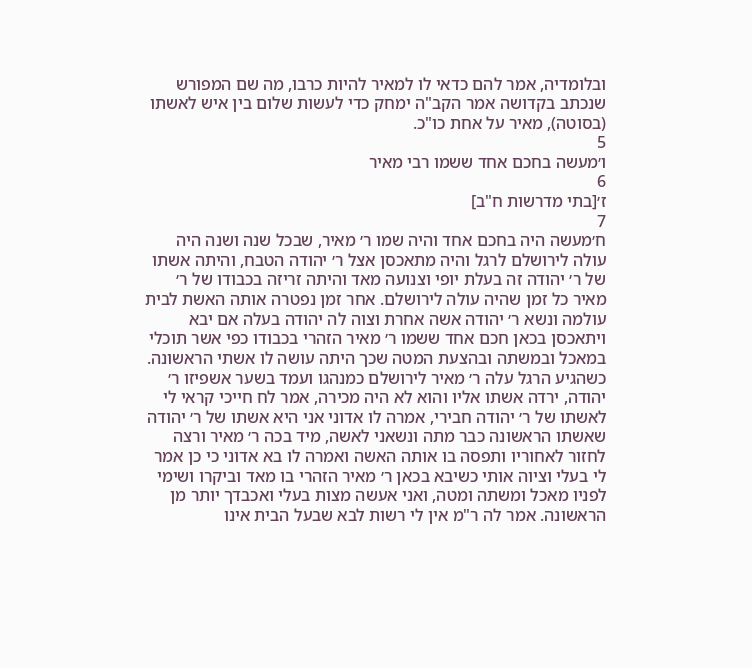ובלומדיה, אמר להם כדאי לו למאיר להיות כרבו, מה שם המפורש שנכתב בקדושה אמר הקב"ה ימחק כדי לעשות שלום בין איש לאשתו (בסוטה), מאיר על אחת כו"כ.
5
ו׳מעשה בחכם אחד ששמו רבי מאיר
6
ז׳[בתי מדרשות ח"ב]
7
ח׳מעשה היה בחכם אחד והיה שמו ר׳ מאיר, שבכל שנה ושנה היה עולה לירושלם לרגל והיה מתאכסן אצל ר׳ יהודה הטבח, והיתה אשתו של ר׳ יהודה זה בעלת יופי וצנועה מאד והיתה זריזה בכבודו של ר׳ מאיר כל זמן שהיה עולה לירושלם. אחר זמן נפטרה אותה האשת לבית עולמה ונשא ר׳ יהודה אשה אחרת וצוה לה יהודה בעלה אם יבא ויתאכסן בכאן חכם אחד ששמו ר׳ מאיר הזהרי בכבודו כפי אשר תוכלי במאכל ובמשתה ובהצעת המטה שכך היתה עושה לו אשתי הראשונה. כשהגיע הרגל עלה ר׳ מאיר לירושלם כמנהגו ועמד בשער אשפיזו ר׳ יהודה, ירדה אשתו אליו והוא לא היה מכירה, אמר לח חייכי קראי לי לאשתו של ר׳ יהודה חבירי, אמרה לו אדוני אני היא אשתו של ר׳ יהודה שאשתו הראשונה כבר מתה ונשאני לאשה, מיד בכה ר׳ מאיר ורצה לחזור לאחוריו ותפסה בו אותה האשה ואמרה לו בא אדוני כי כן אמר לי בעלי וציוה אותי כשיבא בכאן ר׳ מאיר הזהרי בו מאד וביקרו ושימי לפניו מאכל ומשתה ומטה, ואני אעשה מצות בעלי ואכבדך יותר מן הראשונה. אמר לה ר"מ אין לי רשות לבא שבעל הבית אינו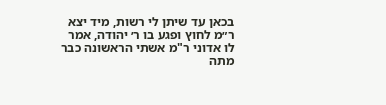בכאן עד שיתן לי רשות, מיד יצא ר״מ לחוץ ופגע בו ר׳ יהודה, אמר לו אדוני ר"מ אשתי הראשונה כבר מתה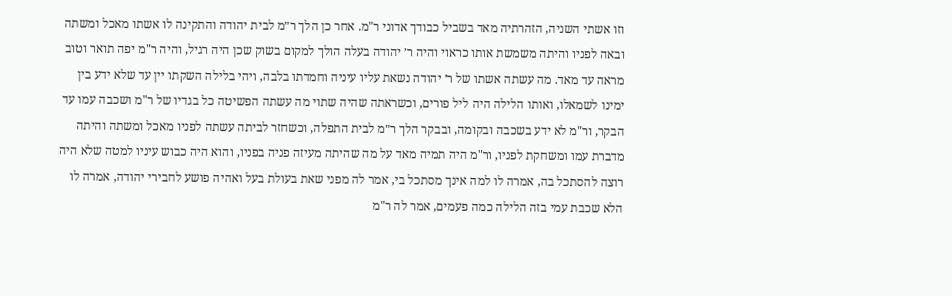וזו אשתי השניה, הזהרתיה מאד בשביל כבודך אדוני ר"מ. אחר כן הלך ר״מ לבית יהודה והתקינה לו אשתו מאכל ומשתה ובאה לפניו והיתה משמשת אותו כראוי והיה ר׳ יהודה בעלה הולך למקום בשוק שכן היה רגיל, והיה ר"מ יפה תואר וטוב מראה עד מאד. מה עשתה אשתו של ר׳ יהודה נשאת עליו עיניה וחמדתו בלבה, ויהי בלילה השקתו יין עד שלא ידע בין ימינו לשמאלו, ואותו הלילה היה ליל פורים, וכשראתה שהיה שתוי מה עשתה הפשיטה כל בגדיו של ר"מ ושכבה עמו עד הבקר, ור"מ לא ידע בשכבה ובקומה, ובבקר הלך ר״מ לבית התפלה, וכשחזר לביתה עשתה לפניו מאכל ומשתה והיתה מדברת עמו ומשחקת לפניו, ור"מ היה תמיה מאד על מה שהיתה מעיזה פניה בפניו, והוא היה כבוש עיניו למטה שלא היה רוצה להסתכל בה, אמרה לו למה אינך מסתכל בי, אמר לה מפני שאת בעולת בעל ואהיה פושע לחבירי יהודה, אמרה לו הלא שכבת עמי בזה הלילה כמה פעמים, אמר לה ר"מ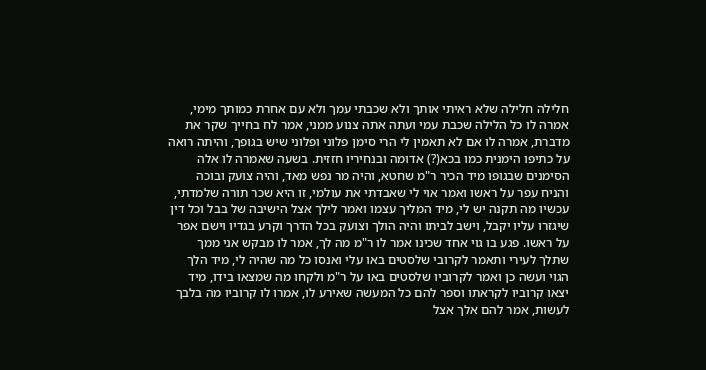חלילה חלילה שלא ראיתי אותך ולא שכבתי עמך ולא עם אחרת כמותך מימי, אמרה לו כל הלילה שכבת עמי ועתה אתה צנוע ממני, אמר לח בחייך שקר את מדברת, אמרה לו אם לא תאמין לי הרי סימן פלוני ופלוני שיש בגופך, והיתה רואה על כתיפו הימנית כמו בכא(?) אדומה ובנחיריו חזזית. בשעה שאמרה לו אלה הסימנים שבגופו מיד הכיר ר"מ שחטא, והיה מר נפש מאד, והיה צועק ובוכה והניח עפר על ראשו ואמר אוי לי שאבדתי את עולמי, זו היא שכר תורה שלמדתי, עכשיו מה תקנה יש לי, מיד המליך עצמו ואמר לילך אצל הישיבה של בבל וכל דין שיגזרו עליו יקבל, וישב לביתו והיה הולך וצועק בכל הדרך וקרע בגדיו וישם אפר על ראשו. פגע בו גוי אחד שכינו אמר לו ר"מ מה לך, אמר לו מבקש אני ממך שתלך לעירי ותאמר לקרובי שלסטים באו עלי ואנסו כל מה שהיה לי, מיד הלך הגוי ועשה כן ואמר לקרוביו שלסטים באו על ר"מ ולקחו מה שמצאו בידו, מיד יצאו קרוביו לקראתו וספר להם כל המעשה שאירע לו, אמרו לו קרוביו מה בלבך לעשות, אמר להם אלך אצל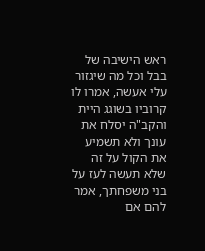ראש הישיבה של בבל וכל מה שיגזור עלי אעשה, אמרו לו קרוביו בשוגג היית והקב"ה יסלח את עונך ולא תשמיע את הקול על זה שלא תעשה לעז על בני משפחתך, אמר להם אם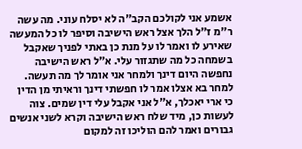אשמע אני לקולכם הקב"ה לא יסלח עוני. מה עשה ר"מ ז"ל הלך אצל ראש הישיבה וסיפר לו כל המעשה שאירע לו ואמר לו על מנת כן באתי לפניך שאקבל בשמחה כל מה שתגזור עלי. א״ל ראש הישיבה נחפשה היום דינך ולמחר אני אומר לך מה תעשה. למחר בא אצלו אמר לו חפשתי דינך וראיתי מן הדין כי ארי יאכלך, א"ל אני אקבל עלי דין שמים. צוה לעשות כן, מיד שלח ראש הישיבה וקרא לשני אנשים גבורים ואמר להם הוליכו זה למקום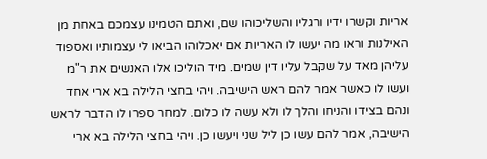אריות וקשרו ידיו ורגליו והשליכוהו שם, ואתם הטמינו עצמכם באחת מן האילנות וראו מה יעשו לו האריות אם יאכלוהו הביאו לי עצמותיו ואספוד עליהן מאד על שקבל עליו דין שמים. מיד הוליכו אלו האנשים את ר"מ ועשו לו כאשר אמר להם ראש הישיבה. ויהי בחצי הלילה בא ארי אחד ונהם בצידו והניחו והלך לו ולא עשה לו כלום. למחר ספרו לו הדבר לראש הישיבה, אמר להם עשו כן ליל שני ויעשו כן. ויהי בחצי הלילה בא ארי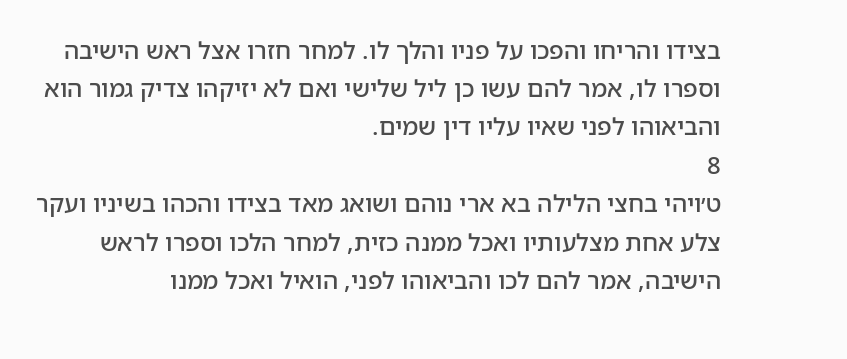בצידו והריחו והפכו על פניו והלך לו. למחר חזרו אצל ראש הישיבה וספרו לו, אמר להם עשו כן ליל שלישי ואם לא יזיקהו צדיק גמור הוא והביאוהו לפני שאיו עליו דין שמים.
8
ט׳ויהי בחצי הלילה בא ארי נוהם ושואג מאד בצידו והכהו בשיניו ועקר צלע אחת מצלעותיו ואכל ממנה כזית, למחר הלכו וספרו לראש הישיבה, אמר להם לכו והביאוהו לפני, הואיל ואכל ממנו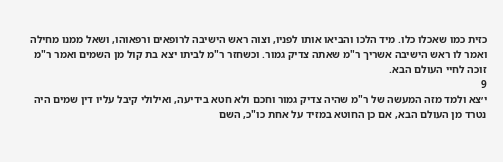כזית כמו שאכלו כלו. מיד הלכו והביאו אותו לפניו, וצוה ראש הישיבה לרופאים ורפאוהו, ושאל ממנו מחילה ואמר לו ראש הישיבה אשריך ר"מ שאתה צדיק גמור. וכשחזר ר"מ לביתו יצא בת קול מן השמים ואמר ר"מ זוכה לחיי העולם הבא.
9
י׳צא ולמד מזה המעשה של ר"מ שהיה צדיק גמור וחכם ולא חטא בידיעה, ואילולי קיבל עליו דין שמים היה נטרד מן העולם הבא, אם כן החוטא במזיד על אחת כו"כ, השם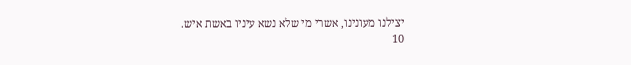יצילנו מעונינו, אשרי מי שלא נשא עיניו באשת איש.
10